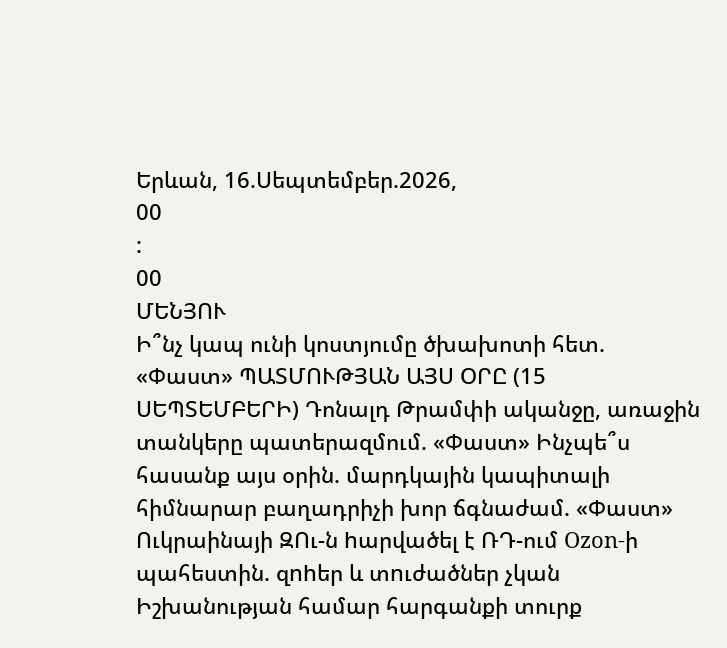Երևան, 16.Սեպտեմբեր.2026,
00
:
00
ՄԵՆՅՈՒ
Ի՞նչ կապ ունի կոստյումը ծխախոտի հետ. «Փաստ» ՊԱՏՄՈՒԹՅԱՆ ԱՅՍ ՕՐԸ (15 ՍԵՊՏԵՄԲԵՐԻ) Դոնալդ Թրամփի ականջը, առաջին տանկերը պատերազմում. «Փաստ» Ինչպե՞ս հասանք այս օրին. մարդկային կապիտալի հիմնարար բաղադրիչի խոր ճգնաժամ. «Փաստ» Ուկրաինայի ԶՈւ-ն hարվածել է ՌԴ-ում Ozon-ի պահեստին. զnhեր և տnւժածներ չկան Իշխանության համար հարգանքի տուրք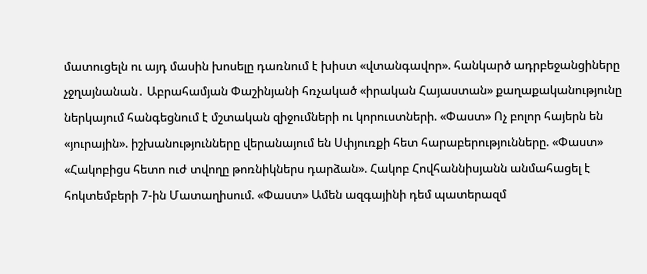մատուցելն ու այդ մասին խոսելը դառնում է խիստ «վտանգավոր». հանկարծ ադրբեջանցիները չջղայնանան․ Աբրահամյան Փաշինյանի հռչակած «իրական Հայաստան» քաղաքականությունը ներկայում հանգեցնում է մշտական զիջումների ու կորուստների. «Փաստ» Ոչ բոլոր հայերն են «յուրային». իշխանությունները վերանայում են Սփյուռքի հետ հարաբերությունները. «Փաստ» «Հակոբիցս հետո ուժ տվողը թոռնիկներս դարձան». Հակոբ Հովհաննիսյանն անմահացել է հոկտեմբերի 7-ին Մատաղիսում. «Փաստ» Ամեն ազգայինի դեմ պատերազմ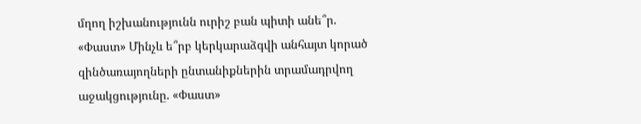մղող իշխանությունն ուրիշ բան պիտի անե՞ր. «Փաստ» Մինչև ե՞րբ կերկարաձգվի անհայտ կորած զինծառայողների ընտանիքներին տրամադրվող աջակցությունը. «Փաստ»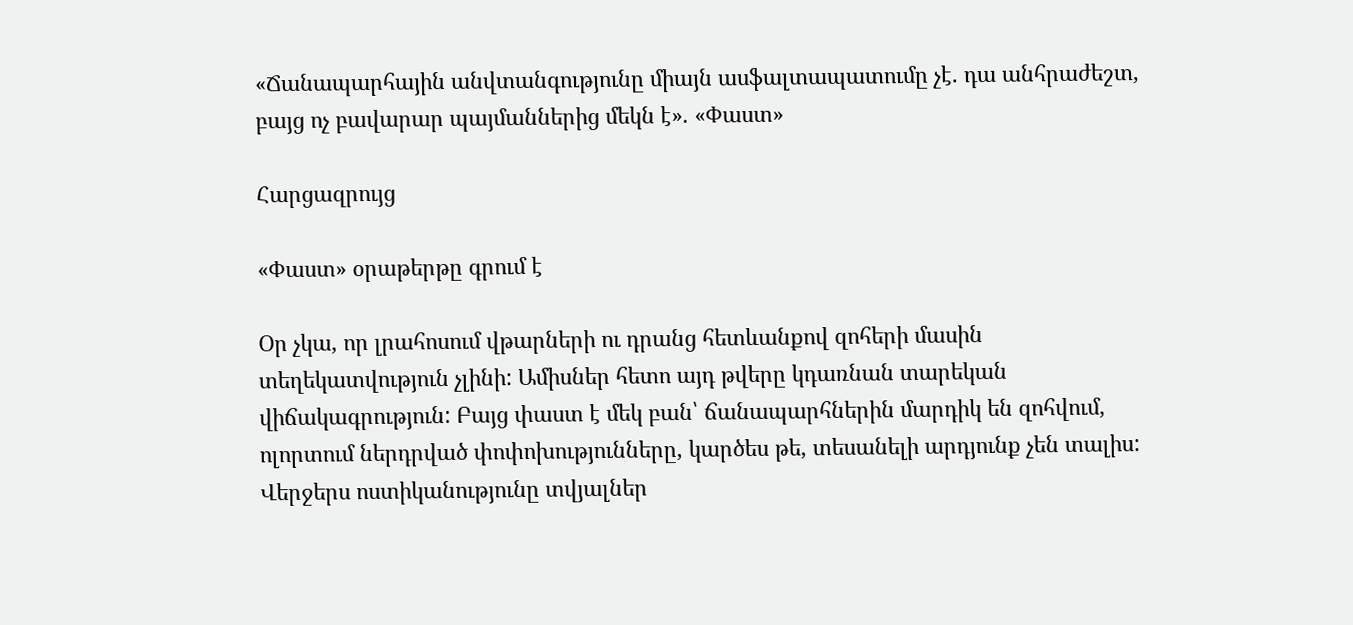«Ճանապարհային անվտանգությունը միայն ասֆալտապատումը չէ. դա անհրաժեշտ, բայց ոչ բավարար պայմաններից մեկն է». «Փաստ»

Հարցազրույց

«Փաստ» օրաթերթը գրում է

Օր չկա, որ լրահոսում վթարների ու դրանց հետևանքով զոհերի մասին տեղեկատվություն չլինի: Ամիսներ հետո այդ թվերը կդառնան տարեկան վիճակագրություն: Բայց փաստ է մեկ բան՝ ճանապարհներին մարդիկ են զոհվում, ոլորտում ներդրված փոփոխությունները, կարծես թե, տեսանելի արդյունք չեն տալիս: Վերջերս ոստիկանությունը տվյալներ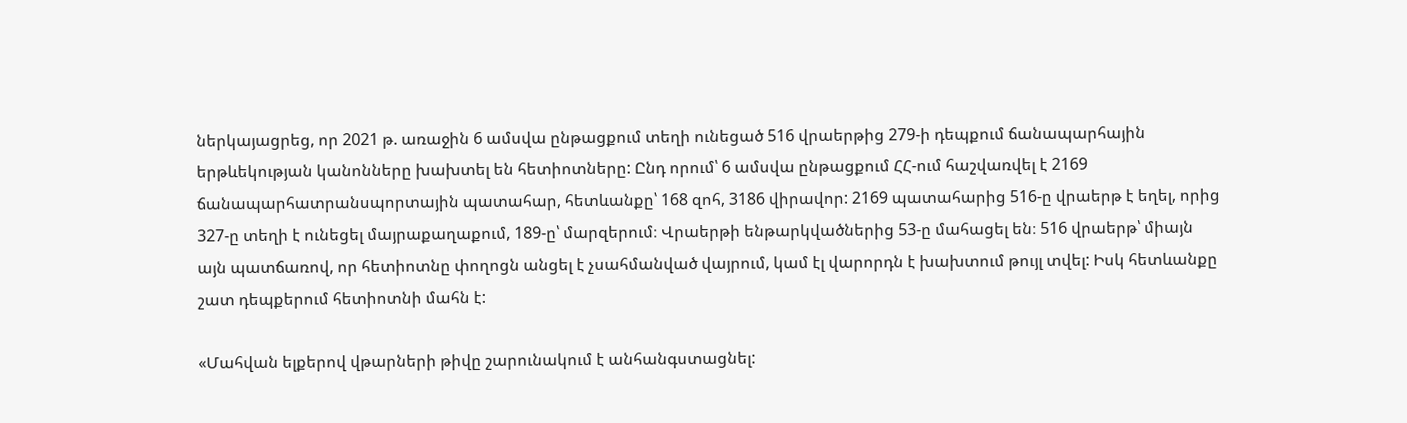ներկայացրեց, որ 2021 թ. առաջին 6 ամսվա ընթացքում տեղի ունեցած 516 վրաերթից 279-ի դեպքում ճանապարհային երթևեկության կանոնները խախտել են հետիոտները: Ընդ որում՝ 6 ամսվա ընթացքում ՀՀ-ում հաշվառվել է 2169 ճանապարհատրանսպորտային պատահար, հետևանքը՝ 168 զոհ, 3186 վիրավոր: 2169 պատահարից 516-ը վրաերթ է եղել, որից 327-ը տեղի է ունեցել մայրաքաղաքում, 189-ը՝ մարզերում։ Վրաերթի ենթարկվածներից 53-ը մահացել են։ 516 վրաերթ՝ միայն այն պատճառով, որ հետիոտնը փողոցն անցել է չսահմանված վայրում, կամ էլ վարորդն է խախտում թույլ տվել: Իսկ հետևանքը շատ դեպքերում հետիոտնի մահն է:

«Մահվան ելքերով վթարների թիվը շարունակում է անհանգստացնել: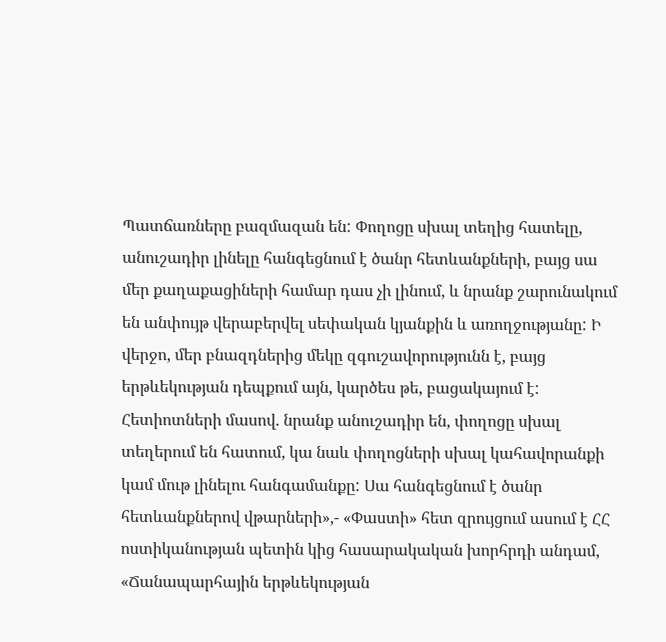Պատճառները բազմազան են: Փողոցը սխալ տեղից հատելը, անուշադիր լինելը հանգեցնում է ծանր հետևանքների, բայց սա մեր քաղաքացիների համար դաս չի լինում, և նրանք շարունակում են անփույթ վերաբերվել սեփական կյանքին և առողջությանը: Ի վերջո, մեր բնազդներից մեկը զգուշավորությունն է, բայց երթևեկության դեպքում այն, կարծես թե, բացակայում է: Հետիոտների մասով. նրանք անուշադիր են, փողոցը սխալ տեղերում են հատում, կա նաև փողոցների սխալ կահավորանքի կամ մութ լինելու հանգամանքը: Սա հանգեցնում է ծանր հետևանքներով վթարների»,- «Փաստի» հետ զրույցում ասում է ՀՀ ոստիկանության պետին կից հասարակական խորհրդի անդամ, «Ճանապարհային երթևեկության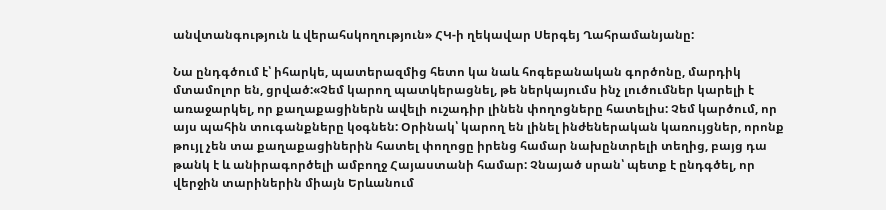անվտանգություն և վերահսկողություն» ՀԿ-ի ղեկավար Սերգեյ Ղահրամանյանը:

Նա ընդգծում է՝ իհարկե, պատերազմից հետո կա նաև հոգեբանական գործոնը, մարդիկ մտամոլոր են, ցրված:«Չեմ կարող պատկերացնել, թե ներկայումս ինչ լուծումներ կարելի է առաջարկել, որ քաղաքացիներն ավելի ուշադիր լինեն փողոցները հատելիս: Չեմ կարծում, որ այս պահին տուգանքները կօգնեն: Օրինակ՝ կարող են լինել ինժեներական կառույցներ, որոնք թույլ չեն տա քաղաքացիներին հատել փողոցը իրենց համար նախընտրելի տեղից, բայց դա թանկ է և անիրագործելի ամբողջ Հայաստանի համար: Չնայած սրան՝ պետք է ընդգծել, որ վերջին տարիներին միայն Երևանում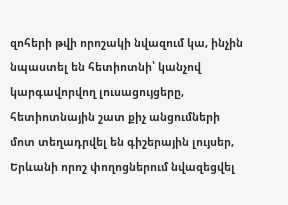զոհերի թվի որոշակի նվազում կա, ինչին նպաստել են հետիոտնի՝ կանչով կարգավորվող լուսացույցերը, հետիոտնային շատ քիչ անցումների մոտ տեղադրվել են գիշերային լույսեր, Երևանի որոշ փողոցներում նվազեցվել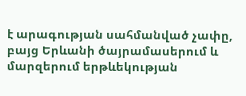է արագության սահմանված չափը, բայց Երևանի ծայրամասերում և մարզերում երթևեկության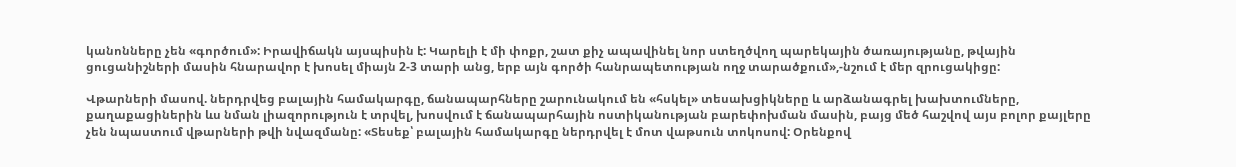կանոնները չեն «գործում»: Իրավիճակն այսպիսին է: Կարելի է մի փոքր, շատ քիչ ապավինել նոր ստեղծվող պարեկային ծառայությանը, թվային ցուցանիշների մասին հնարավոր է խոսել միայն 2-3 տարի անց, երբ այն գործի հանրապետության ողջ տարածքում»,-նշում է մեր զրուցակիցը:

Վթարների մասով. ներդրվեց բալային համակարգը, ճանապարհները շարունակում են «հսկել» տեսախցիկները և արձանագրել խախտումները, քաղաքացիներին ևս նման լիազորություն է տրվել, խոսվում է ճանապարհային ոստիկանության բարեփոխման մասին, բայց մեծ հաշվով այս բոլոր քայլերը չեն նպաստում վթարների թվի նվազմանը: «Տեսեք՝ բալային համակարգը ներդրվել է մոտ վաթսուն տոկոսով: Օրենքով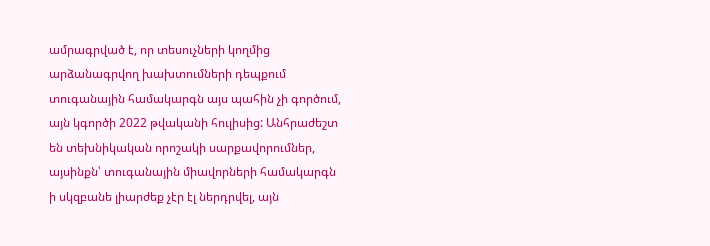ամրագրված է, որ տեսուչների կողմից արձանագրվող խախտումների դեպքում տուգանային համակարգն այս պահին չի գործում, այն կգործի 2022 թվականի հուլիսից: Անհրաժեշտ են տեխնիկական որոշակի սարքավորումներ, այսինքն՝ տուգանային միավորների համակարգն ի սկզբանե լիարժեք չէր էլ ներդրվել, այն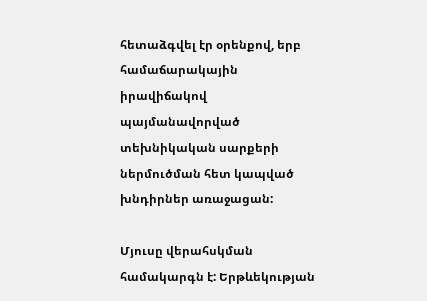հետաձգվել էր օրենքով, երբ համաճարակային իրավիճակով պայմանավորված տեխնիկական սարքերի ներմուծման հետ կապված խնդիրներ առաջացան:

Մյուսը վերահսկման համակարգն է: Երթևեկության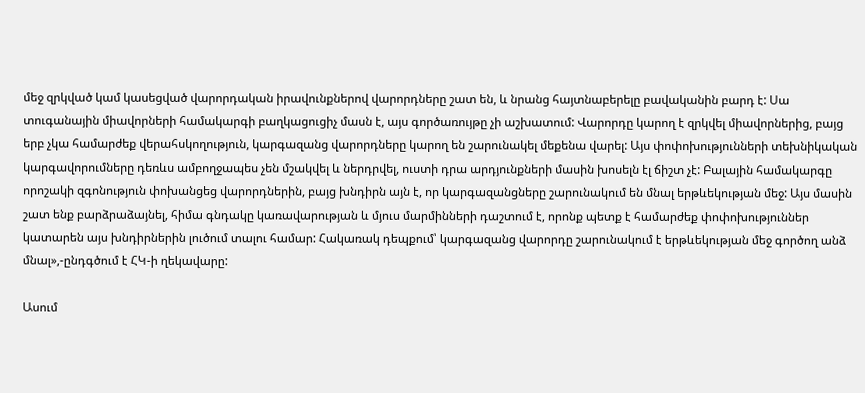մեջ զրկված կամ կասեցված վարորդական իրավունքներով վարորդները շատ են, և նրանց հայտնաբերելը բավականին բարդ է: Սա տուգանային միավորների համակարգի բաղկացուցիչ մասն է, այս գործառույթը չի աշխատում: Վարորդը կարող է զրկվել միավորներից, բայց երբ չկա համարժեք վերահսկողություն, կարգազանց վարորդները կարող են շարունակել մեքենա վարել: Այս փոփոխությունների տեխնիկական կարգավորումները դեռևս ամբողջապես չեն մշակվել և ներդրվել, ուստի դրա արդյունքների մասին խոսելն էլ ճիշտ չէ: Բալային համակարգը որոշակի զգոնություն փոխանցեց վարորդներին, բայց խնդիրն այն է, որ կարգազանցները շարունակում են մնալ երթևեկության մեջ: Այս մասին շատ ենք բարձրաձայնել, հիմա գնդակը կառավարության և մյուս մարմինների դաշտում է, որոնք պետք է համարժեք փոփոխություններ կատարեն այս խնդիրներին լուծում տալու համար: Հակառակ դեպքում՝ կարգազանց վարորդը շարունակում է երթևեկության մեջ գործող անձ մնալ»,-ընդգծում է ՀԿ-ի ղեկավարը:

Ասում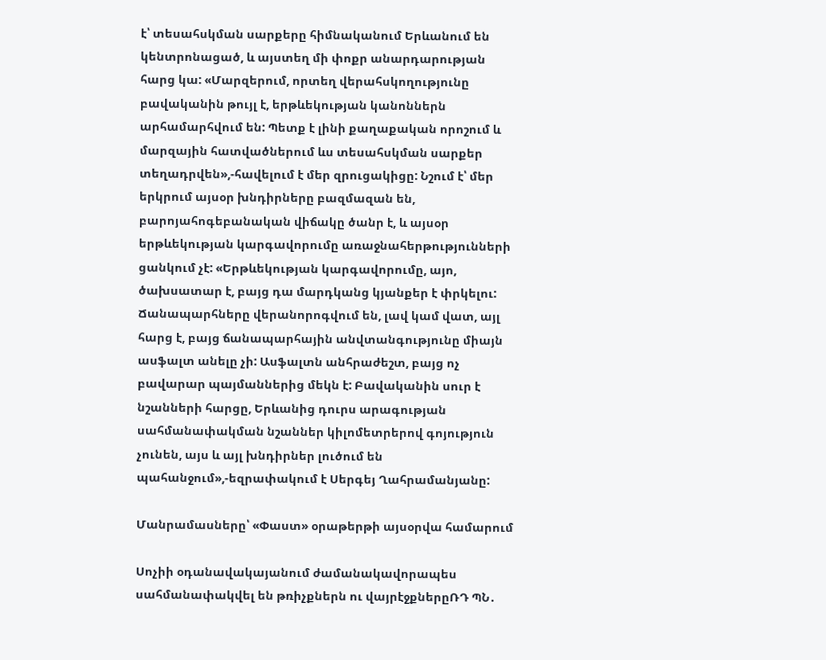է՝ տեսահսկման սարքերը հիմնականում Երևանում են կենտրոնացած, և այստեղ մի փոքր անարդարության հարց կա: «Մարզերում, որտեղ վերահսկողությունը բավականին թույլ է, երթևեկության կանոններն արհամարհվում են: Պետք է լինի քաղաքական որոշում և մարզային հատվածներում ևս տեսահսկման սարքեր տեղադրվեն»,-հավելում է մեր զրուցակիցը: Նշում է՝ մեր երկրում այսօր խնդիրները բազմազան են, բարոյահոգեբանական վիճակը ծանր է, և այսօր երթևեկության կարգավորումը առաջնահերթությունների ցանկում չէ: «Երթևեկության կարգավորումը, այո, ծախսատար է, բայց դա մարդկանց կյանքեր է փրկելու: Ճանապարհները վերանորոգվում են, լավ կամ վատ, այլ հարց է, բայց ճանապարհային անվտանգությունը միայն ասֆալտ անելը չի: Ասֆալտն անհրաժեշտ, բայց ոչ բավարար պայմաններից մեկն է: Բավականին սուր է նշանների հարցը, Երևանից դուրս արագության սահմանափակման նշաններ կիլոմետրերով գոյություն չունեն, այս և այլ խնդիրներ լուծում են պահանջում»,-եզրափակում է Սերգեյ Ղահրամանյանը:

Մանրամասները՝ «Փաստ» օրաթերթի այսօրվա համարում

Սոչիի օդանավակայանում ժամանակավորապես սահմանափակվել են թռիչքներն ու վայրէջքներըՌԴ ՊՆ․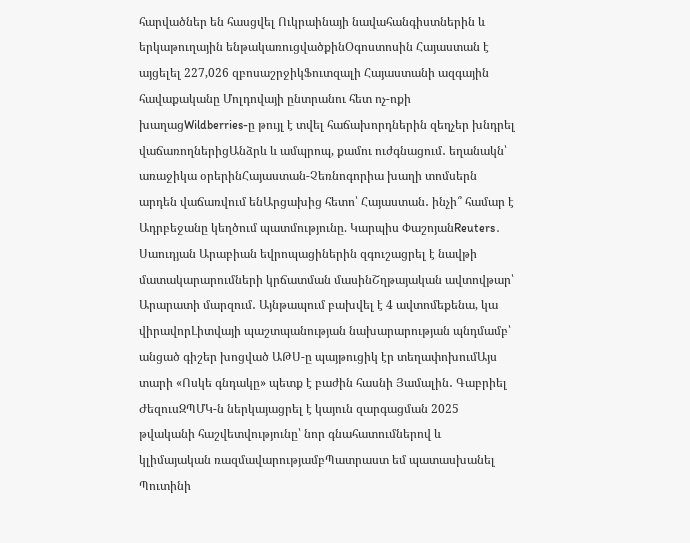հարվածներ են հասցվել Ուկրաինայի նավահանգիստներին և երկաթուղային ենթակառուցվածքինՕգոստոսին Հայաստան է այցելել 227,026 զբոսաշրջիկՖուտզալի Հայաստանի ազգային հավաքականը Մոլդովայի ընտրանու հետ ոչ-ոքի խաղացWildberries-ը թույլ է տվել հաճախորդներին զեղչեր խնդրել վաճառողներիցԱնձրև և ամպրոպ, քամու ուժգնացում․ եղանակն՝ առաջիկա օրերինՀայաստան-Չեռնոգորիա խաղի տոմսերն արդեն վաճառվում ենԱրցախից հետո՝ Հայաստան․ ինչի՞ համար է Ադրբեջանը կեղծում պատմությունը. Կարպիս ՓաշոյանReuters․ Սաուդյան Արաբիան եվրոպացիներին զգուշացրել է նավթի մատակարարումների կրճատման մասինՇղթայական ավտովթար՝ Արարատի մարզում․ Այնթապում բախվել է 4 ավտոմեքենա, կա վիրավորԼիտվայի պաշտպանության նախարարության պնդմամբ՝ անցած գիշեր խոցված ԱԹՍ-ը պայթուցիկ էր տեղափոխումԱյս տարի «Ոսկե գնդակը» պետք է բաժին հասնի Յամալին․ Գաբրիել ԺեզուսԶՊՄԿ-ն ներկայացրել է կայուն զարգացման 2025 թվականի հաշվետվությունը՝ նոր գնահատումներով և կլիմայական ռազմավարությամբՊատրաստ եմ պատասխանել Պուտինի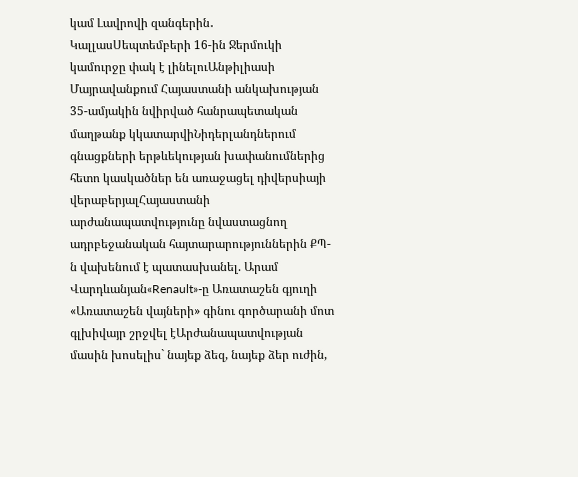կամ Լավրովի զանգերին․ ԿալլասՍեպտեմբերի 16-ին Ջերմուկի կամուրջը փակ է լինելուԱնթիլիասի Մայրավանքում Հայաստանի անկախության 35-ամյակին նվիրված հանրապետական մաղթանք կկատարվիՆիդերլանդներում գնացքների երթևեկության խափանումներից հետո կասկածներ են առաջացել դիվերսիայի վերաբերյալՀայաստանի արժանապատվությունը նվաստացնող ադրբեջանական հայտարարություններին ՔՊ-ն վախենում է պատասխանել. Արամ Վարդևանյան«Renault»-ը Առատաշեն գյուղի «Առատաշեն վայների» գինու գործարանի մոտ գլխիվայր շրջվել էԱրժանապատվության մասին խոսելիս` նայեք ձեզ, նայեք ձեր ուժին,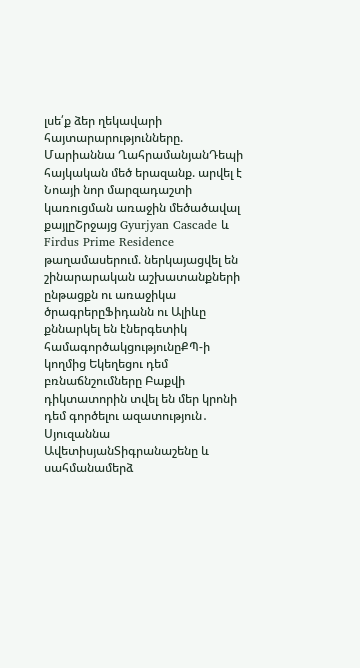լսե՛ք ձեր ղեկավարի հայտարարությունները. Մարիաննա ՂահրամանյանԴեպի հայկական մեծ երազանք. արվել է Նոայի նոր մարզադաշտի կառուցման առաջին մեծածավալ քայլըՇրջայց Gyurjyan Cascade և Firdus Prime Residence թաղամասերում. ներկայացվել են շինարարական աշխատանքների ընթացքն ու առաջիկա ծրագրերըՖիդանն ու Ալիևը քննարկել են էներգետիկ համագործակցությունըՔՊ-ի կողմից Եկեղեցու դեմ բռնաճնշումները Բաքվի դիկտատորին տվել են մեր կրոնի դեմ գործելու ազատություն․ Սյուզաննա ԱվետիսյանՏիգրանաշենը և սահմանամերձ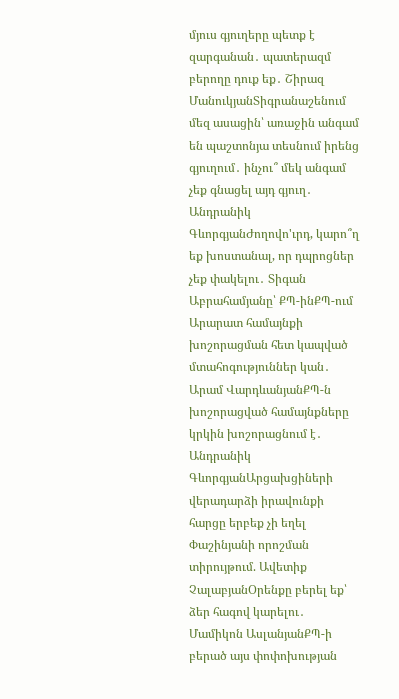մյուս գյուղերը պետք է զարգանան․ պատերազմ բերողը դուք եք․ Շիրազ ՄանուկյանՏիգրանաշենում մեզ ասացին՝ առաջին անգամ են պաշտոնյա տեսնում իրենց գյուղում․ ինչու՞ մեկ անգամ չեք գնացել այդ գյուղ․ Անդրանիկ ԳևորգյանԺողովո'ւրդ, կարո՞ղ եք խոստանալ, որ դպրոցներ չեք փակելու․ Տիգան Աբրահամյանը՝ ՔՊ-ինՔՊ-ում Արարատ համայնքի խոշորացման հետ կապված մտահոգություններ կան․ Արամ ՎարդևանյանՔՊ-ն խոշորացված համայնքները կրկին խոշորացնում է․ Անդրանիկ ԳևորգյանԱրցախցիների վերադարձի իրավունքի հարցը երբեք չի եղել Փաշինյանի որոշման տիրույթում. Ավետիք ՉալաբյանՕրենքը բերել եք՝ ձեր հագով կարելու․ Մամիկոն ԱսլանյանՔՊ-ի բերած այս փոփոխության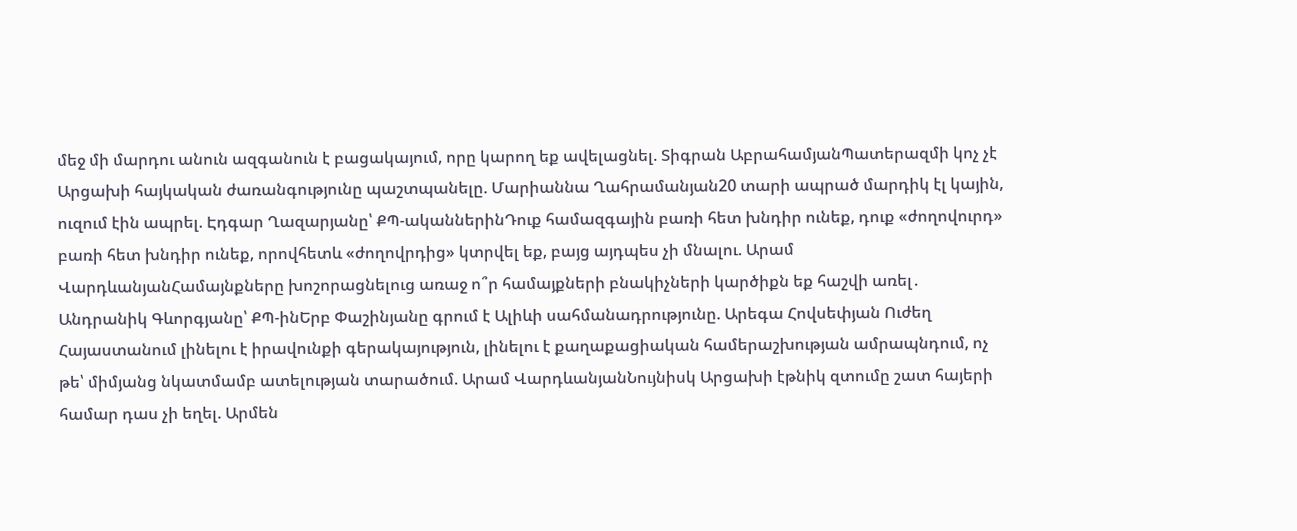մեջ մի մարդու անուն ազգանուն է բացակայում, որը կարող եք ավելացնել. Տիգրան ԱբրահամյանՊատերազմի կոչ չէ Արցախի հայկական ժառանգությունը պաշտպանելը. Մարիաննա Ղահրամանյան20 տարի ապրած մարդիկ էլ կային, ուզում էին ապրել. Էդգար Ղազարյանը՝ ՔՊ-ականներինԴուք համազգային բառի հետ խնդիր ունեք, դուք «ժողովուրդ» բառի հետ խնդիր ունեք, որովհետև «ժողովրդից» կտրվել եք, բայց այդպես չի մնալու. Արամ ՎարդևանյանՀամայնքները խոշորացնելուց առաջ ո՞ր համայքների բնակիչների կարծիքն եք հաշվի առել․ Անդրանիկ Գևորգյանը՝ ՔՊ-ինԵրբ Փաշինյանը գրում է Ալիևի սահմանադրությունը. Արեգա Հովսեփյան Ուժեղ Հայաստանում լինելու է իրավունքի գերակայություն, լինելու է քաղաքացիական համերաշխության ամրապնդում, ոչ թե՝ միմյանց նկատմամբ ատելության տարածում. Արամ ՎարդևանյանՆույնիսկ Արցախի էթնիկ զտումը շատ հայերի համար դաս չի եղել. Արմեն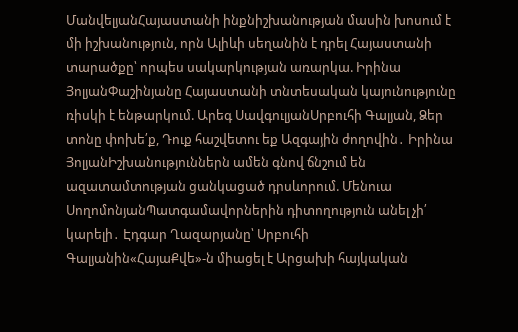ՄանվելյանՀայաստանի ինքնիշխանության մասին խոսում է մի իշխանություն, որն Ալիևի սեղանին է դրել Հայաստանի տարածքը՝ որպես սակարկության առարկա. Իրինա ՅոլյանՓաշինյանը Հայաստանի տնտեսական կայունությունը ռիսկի է ենթարկում. Արեգ ՍավգուլյանՍրբուհի Գալյան, Ձեր տոնը փոխե՛ք, Դուք հաշվետու եք Ազգային ժողովին․ Իրինա ՅոլյանԻշխանություններն ամեն գնով ճնշում են ազատամտության ցանկացած դրսևորում. Մենուա ՍողոմոնյանՊատգամավորներին դիտողություն անել չի՛ կարելի․ Էդգար Ղազարյանը՝ Սրբուհի Գալյանին«ՀայաՔվե»-ն միացել է Արցախի հայկական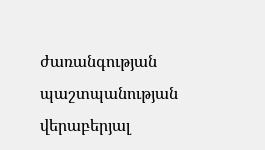ժառանգության պաշտպանության վերաբերյալ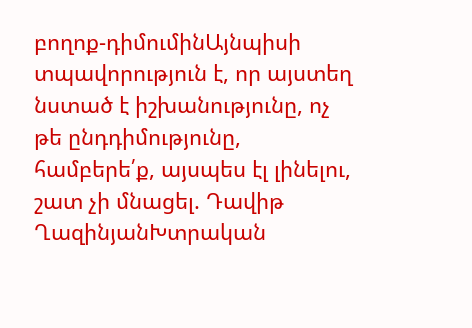բողոք-դիմումինԱյնպիսի տպավորություն է, որ այստեղ նստած է իշխանությունը, ոչ թե ընդդիմությունը, համբերե՛ք, այսպես էլ լինելու, շատ չի մնացել. Դավիթ ՂազինյանԽտրական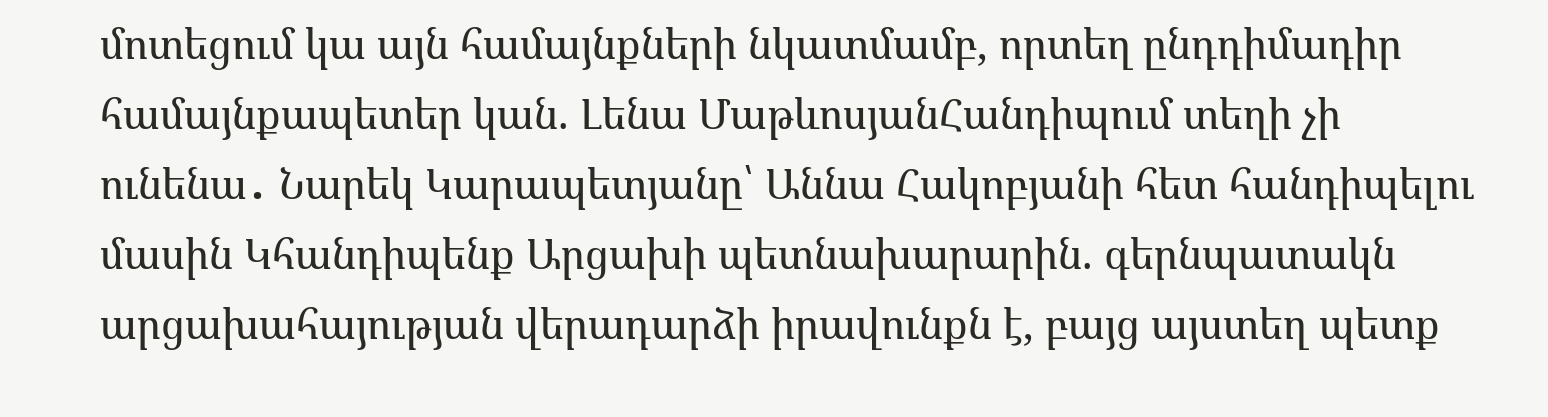մոտեցում կա այն համայնքների նկատմամբ, որտեղ ընդդիմադիր համայնքապետեր կան. Լենա ՄաթևոսյանՀանդիպում տեղի չի ունենա․ Նարեկ Կարապետյանը՝ Աննա Հակոբյանի հետ հանդիպելու մասին Կհանդիպենք Արցախի պետնախարարին. գերնպատակն արցախահայության վերադարձի իրավունքն է, բայց այստեղ պետք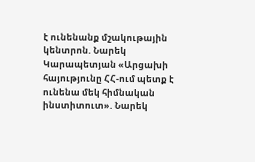է ունենանք մշակութային կենտրոն. Նարեկ Կարապետյան «Արցախի հայությունը ՀՀ-ում պետք է ունենա մեկ հիմնական ինստիտուտ». Նարեկ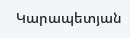Կարապետյան